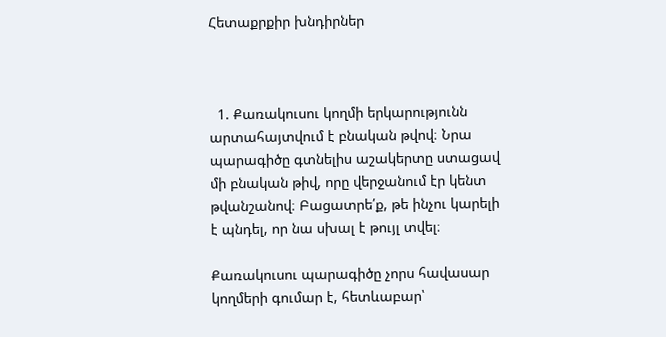Հետաքրքիր խնդիրներ



  1. Քառակուսու կողմի երկարությունն արտահայտվում է բնական թվով։ Նրա պարագիծը գտնելիս աշակերտը ստացավ մի բնական թիվ, որը վերջանում էր կենտ թվանշանով։ Բացատրե՛ք, թե ինչու կարելի է պնդել, որ նա սխալ է թույլ տվել։

Քառակուսու պարագիծը չորս հավասար կողմերի գումար է, հետևաբար՝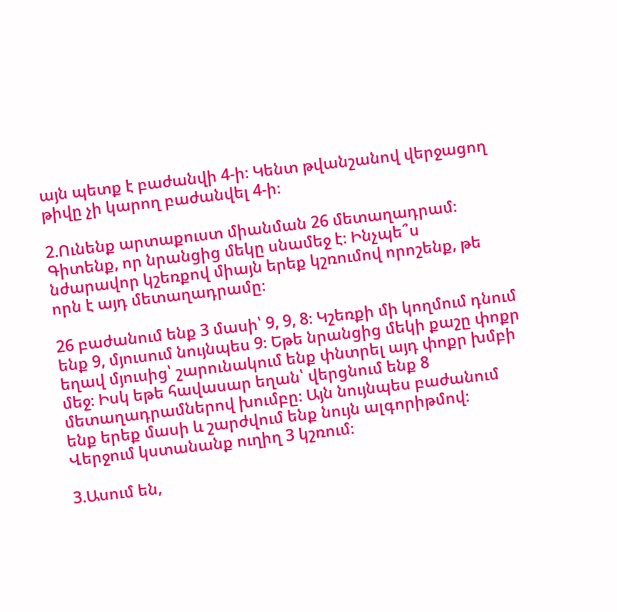այն պետք է բաժանվի 4-ի։ Կենտ թվանշանով վերջացող թիվը չի կարող բաժանվել 4-ի։

2.Ունենք արտաքուստ միանման 26 մետաղադրամ։ Գիտենք, որ նրանցից մեկը սնամեջ է։ Ինչպե՞ս նժարավոր կշեռքով միայն երեք կշռումով որոշենք, թե որն է այդ մետաղադրամը։

26 բաժանում ենք 3 մասի՝ 9, 9, 8։ Կշեռքի մի կողմում դնում ենք 9, մյուսում նույնպես 9։ Եթե նրանցից մեկի քաշը փոքր եղավ մյուսից՝ շարունակում ենք փնտրել այդ փոքր խմբի մեջ։ Իսկ եթե հավասար եղան՝ վերցնում ենք 8 մետաղադրամներով խումբը։ Այն նույնպես բաժանում ենք երեք մասի և շարժվում ենք նույն ալգորիթմով։ Վերջում կստանանք ուղիղ 3 կշռում։

3.Ասում են,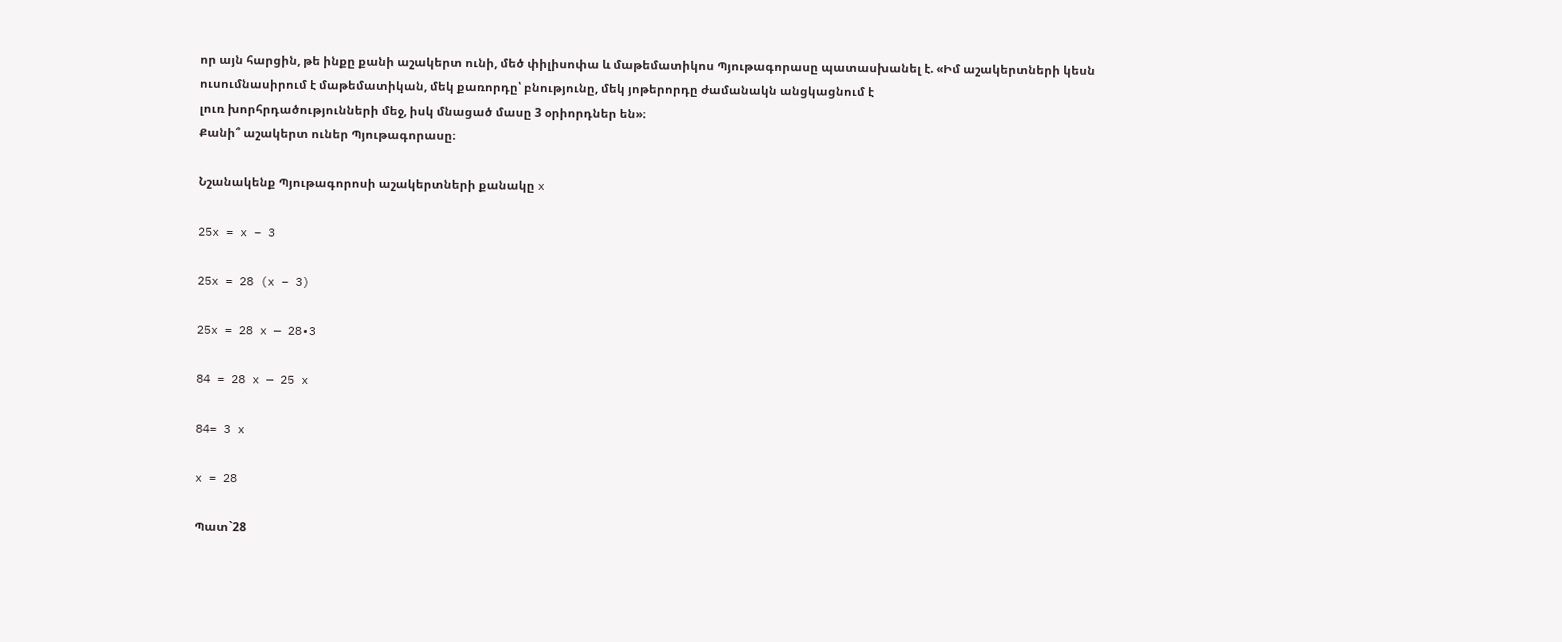որ այն հարցին, թե ինքը քանի աշակերտ ունի, մեծ փիլիսոփա և մաթեմատիկոս Պյութագորասը պատասխանել է. «Իմ աշակերտների կեսն ուսումնասիրում է մաթեմատիկան, մեկ քառորդը՝ բնությունը, մեկ յոթերորդը ժամանակն անցկացնում է
լուռ խորհրդածությունների մեջ, իսկ մնացած մասը 3 օրիորդներ են»։
Քանի՞ աշակերտ ուներ Պյութագորասը։

Նշանակենք Պյութագորոսի աշակերտների քանակը x

25x = x – 3

25x = 28 (x – 3)

25x = 28 x — 28•3

84 = 28 x — 25 x

84= 3 x

x = 28

Պատ`28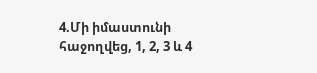4.Մի իմաստունի հաջողվեց, 1, 2, 3 և 4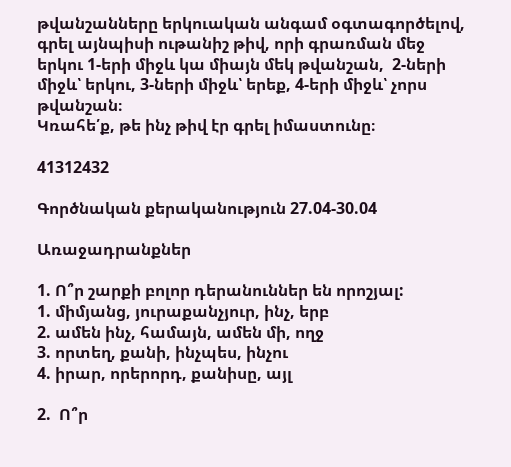թվանշանները երկուական անգամ օգտագործելով, գրել այնպիսի ութանիշ թիվ, որի գրառման մեջ երկու 1-երի միջև կա միայն մեկ թվանշան,  2-ների միջև՝ երկու, 3-ների միջև՝ երեք, 4-երի միջև՝ չորս թվանշան։
Կռահե՛ք, թե ինչ թիվ էր գրել իմաստունը։

41312432

Գործնական քերականություն 27.04-30.04

Առաջադրանքներ

1. Ո՞ր շարքի բոլոր դերանուններ են որոշյալ:
1. միմյանց, յուրաքանչյուր, ինչ, երբ
2. ամեն ինչ, համայն, ամեն մի, ողջ
3. որտեղ, քանի, ինչպես, ինչու
4. իրար, որերորդ, քանիսը, այլ

2.  Ո՞ր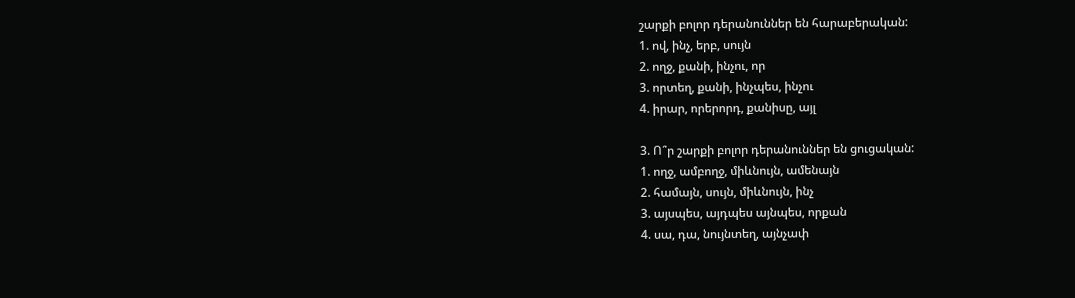շարքի բոլոր դերանուններ են հարաբերական:
1. ով, ինչ, երբ, սույն
2. ողջ, քանի, ինչու, որ
3. որտեղ, քանի, ինչպես, ինչու
4. իրար, որերորդ, քանիսը, այլ

3. Ո՞ր շարքի բոլոր դերանուններ են ցուցական:
1. ողջ, ամբողջ, միևնույն, ամենայն
2. համայն, սույն, միևնույն, ինչ
3. այսպես, այդպես այնպես, որքան
4. սա, դա, նույնտեղ, այնչափ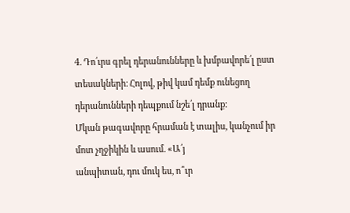4. Դո՛ւրս գրել դերանունները և խմբավորե՛լ ըստ տեսակների։ Հոլով, թիվ կամ դեմք ունեցող դերանունների դեպքում նշե՛լ դրանք։
Մկան թագավորը հրաման է տալիս, կանչում իր մոտ չղջիկին և ասում. «Ա՛յ
անպիտան, դու մուկ ես, ո՞ւր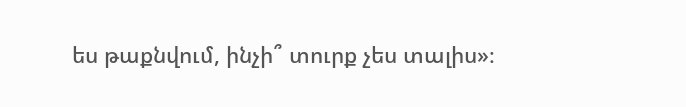ես թաքնվում, ինչի՞ տուրք չես տալիս»։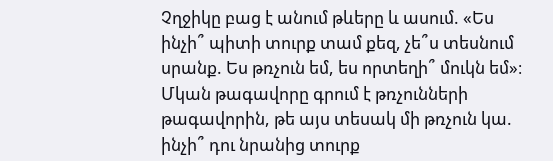Չղջիկը բաց է անում թևերը և ասում. «Ես ինչի՞ պիտի տուրք տամ քեզ, չե՞ս տեսնում սրանք. Ես թռչուն եմ, ես որտեղի՞ մուկն եմ»։ Մկան թագավորը գրում է թռչունների թագավորին, թե այս տեսակ մի թռչուն կա. ինչի՞ դու նրանից տուրք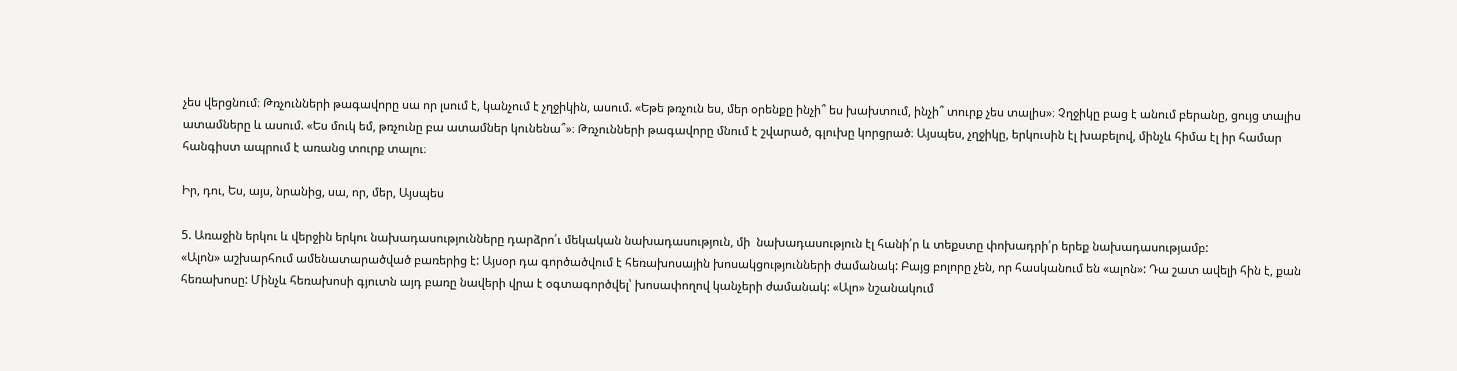չես վերցնում։ Թռչունների թագավորը սա որ լսում է, կանչում է չղջիկին, ասում. «Եթե թռչուն ես, մեր օրենքը ինչի՞ ես խախտում, ինչի՞ տուրք չես տալիս»։ Չղջիկը բաց է անում բերանը, ցույց տալիս ատամները և ասում. «Ես մուկ եմ, թռչունը բա ատամներ կունենա՞»։ Թռչունների թագավորը մնում է շվարած, գլուխը կորցրած։ Այսպես, չղջիկը, երկուսին էլ խաբելով, մինչև հիմա էլ իր համար հանգիստ ապրում է առանց տուրք տալու։

Իր, դու, Ես, այս, նրանից, սա, որ, մեր, Այսպես

5. Առաջին երկու և վերջին երկու նախադասությունները դարձրո՛ւ մեկական նախադասություն, մի  նախադասություն էլ հանի՛ր և տեքստը փոխադրի՛ր երեք նախադասությամբ:
«Ալոն» աշխարհում ամենատարածված բառերից է: Այսօր դա գործածվում է հեռախոսային խոսակցությունների ժամանակ: Բայց բոլորը չեն, որ հասկանում են «ալոն»: Դա շատ ավելի հին է, քան հեռախոսը: Մինչև հեռախոսի գյուտն այդ բառը նավերի վրա է օգտագործվել՝ խոսափողով կանչերի ժամանակ: «Ալո» նշանակում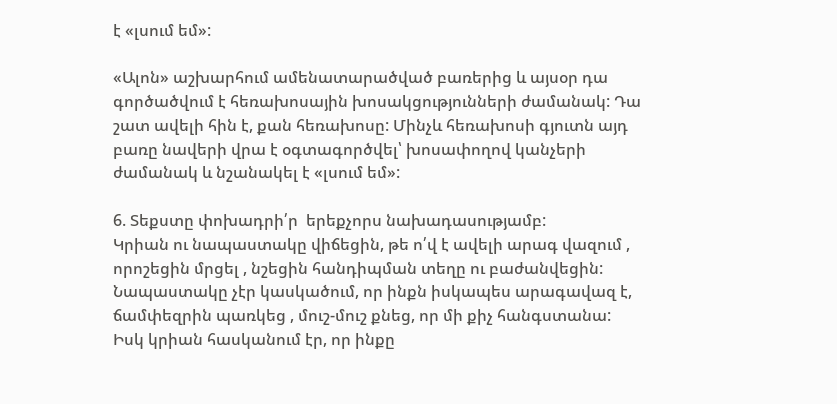է «լսում եմ»:

«Ալոն» աշխարհում ամենատարածված բառերից և այսօր դա գործածվում է հեռախոսային խոսակցությունների ժամանակ: Դա շատ ավելի հին է, քան հեռախոսը: Մինչև հեռախոսի գյուտն այդ բառը նավերի վրա է օգտագործվել՝ խոսափողով կանչերի ժամանակ և նշանակել է «լսում եմ»:

6. Տեքստը փոխադրի՛ր  երեքչորս նախադասությամբ:
Կրիան ու նապաստակը վիճեցին, թե ո՛վ է ավելի արագ վազում , որոշեցին մրցել , նշեցին հանդիպման տեղը ու բաժանվեցին: Նապաստակը չէր կասկածում, որ ինքն իսկապես արագավազ է, ճամփեզրին պառկեց , մուշ-մուշ քնեց, որ մի քիչ հանգստանա: Իսկ կրիան հասկանում էր, որ ինքը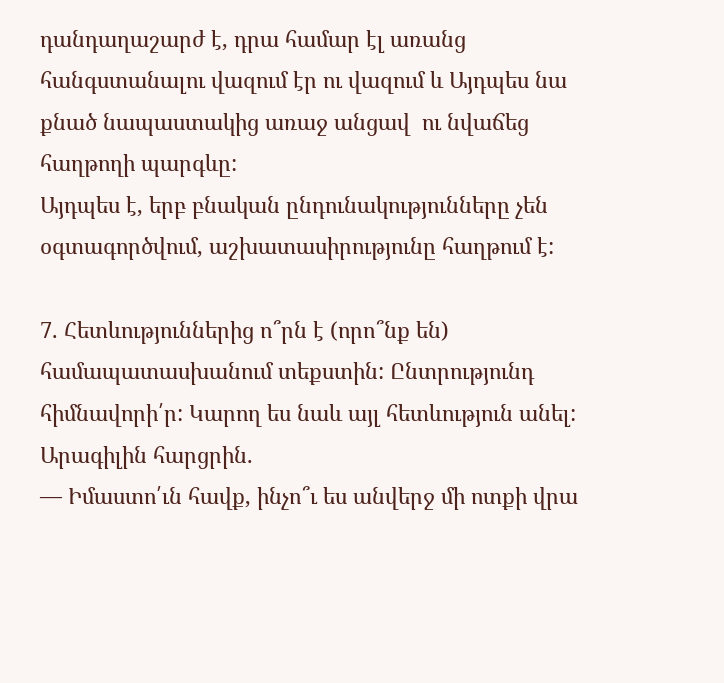դանդաղաշարժ է, դրա համար էլ առանց հանգստանալու վազում էր ու վազում և Այդպես նա քնած նապաստակից առաջ անցավ  ու նվաճեց հաղթողի պարգևը:
Այդպես է, երբ բնական ընդունակությունները չեն օգտագործվում, աշխատասիրությունը հաղթում է:

7. Հետևություններից ո՞րն է (որո՞նք են) համապատասխանում տեքստին: Ընտրությունդ հիմնավորի՛ր: Կարող ես նաև այլ հետևություն անել:
Արագիլին հարցրին.
— Իմաստո՛ւն հավք, ինչո՞ւ ես անվերջ մի ոտքի վրա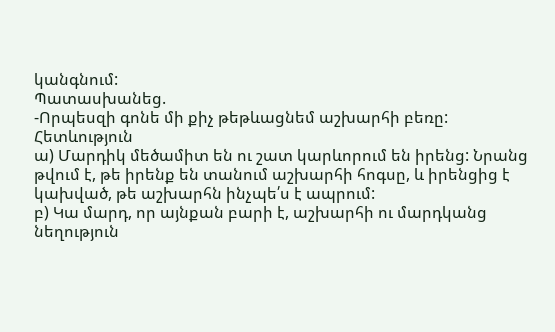կանգնում:
Պատասխանեց.
-Որպեսզի գոնե մի քիչ թեթևացնեմ աշխարհի բեռը:
Հետևություն
ա) Մարդիկ մեծամիտ են ու շատ կարևորում են իրենց: Նրանց թվում է, թե իրենք են տանում աշխարհի հոգսը, և իրենցից է կախված, թե աշխարհն ինչպե՛ս է ապրում:
բ) Կա մարդ, որ այնքան բարի է, աշխարհի ու մարդկանց նեղություն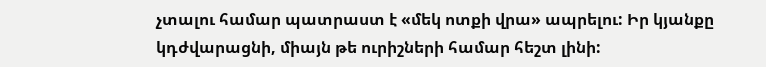չտալու համար պատրաստ է «մեկ ոտքի վրա» ապրելու: Իր կյանքը կդժվարացնի, միայն թե ուրիշների համար հեշտ լինի: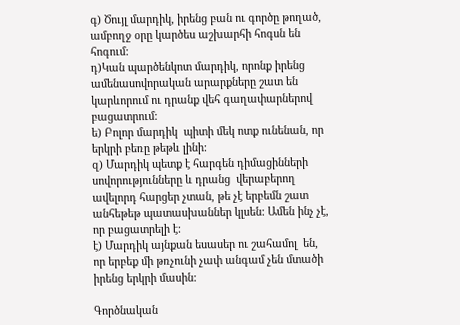գ) Ծույլ մարդիկ, իրենց բան ու գործը թողած, ամբողջ օրը կարծես աշխարհի հոգսն են հոգում:
դ)Կան պարծենկոտ մարդիկ, որոնք իրենց ամենասովորական արարքները շատ են կարևորում ու դրանք վեհ գաղափարներով բացատրում:
ե) Բոլոր մարդիկ  պիտի մեկ ոտք ունենան, որ երկրի բեռը թեթև լինի:
զ) Մարդիկ պետք է հարգեն դիմացինների սովորությունները և դրանց  վերաբերող ավելորդ հարցեր չտան, թե չէ երբեմն շատ անհեթեթ պատասխաններ կլսեն: Ամեն ինչ չէ, որ բացատրելի է:
է) Մարդիկ այնքան եսասեր ու շահամոլ  են, որ երբեք մի թռչունի չափ անգամ չեն մտածի  իրենց երկրի մասին:

Գործնական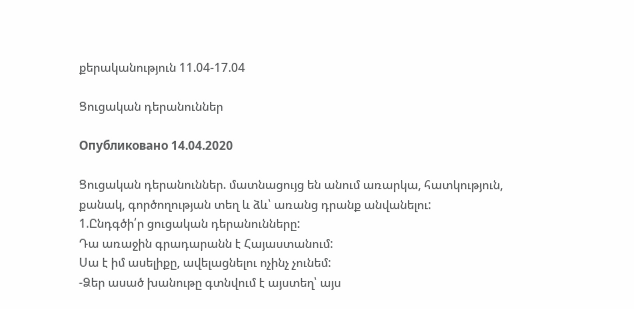քերականություն 11.04-17.04

Ցուցական դերանուններ

Опубликовано 14.04.2020

Ցուցական դերանուններ. մատնացույց են անում առարկա, հատկություն, քանակ, գործողության տեղ և ձև՝ առանց դրանք անվանելու:
1.Ընդգծի՛ր ցուցական դերանունները:
Դա առաջին գրադարանն է Հայաստանում:
Սա է իմ ասելիքը, ավելացնելու ոչինչ չունեմ:
-Ձեր ասած խանութը գտնվում է այստեղ՝ այս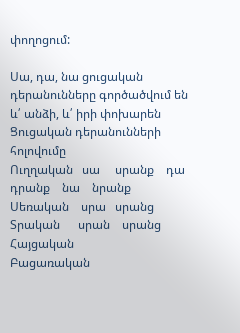փողոցում:

Սա, դա, նա ցուցական դերանունները գործածվում են և՛ անձի, և՛ իրի փոխարեն
Ցուցական դերանունների հոլովումը
Ուղղական   սա     սրանք    դա      դրանք    նա    նրանք
Սեռական    սրա   սրանց
Տրական      սրան    սրանց
Հայցական
Բացառական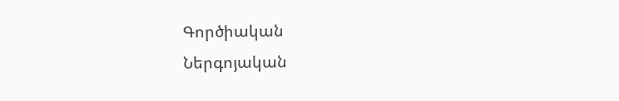Գործիական
Ներգոյական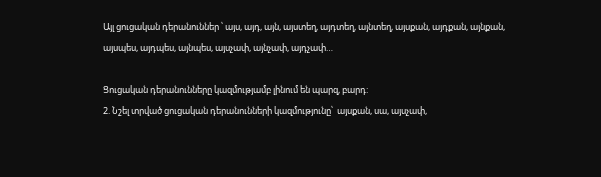Այլ ցուցական դերանուններ ՝ այս, այդ, այն, այստեղ, այդտեղ, այնտեղ, այսքան, այդքան, այնքան, այսպես, այդպես, այնպես, այսչափ, այնչափ, այդչափ…

Ցուցական դերանունները կազմությամբ լինում են պարզ, բարդ:
2. Նշել տրված ցուցական դերանունների կազմությունը՝  այսքան, սա, այսչափ,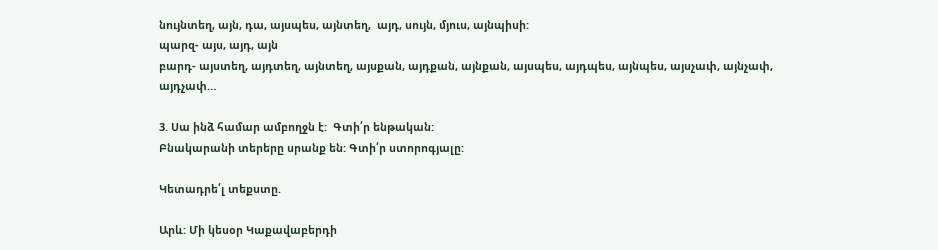նույնտեղ, այն, դա, այսպես, այնտեղ,  այդ, սույն, մյուս, այնպիսի:
պարզ- այս, այդ, այն
բարդ- այստեղ, այդտեղ, այնտեղ, այսքան, այդքան, այնքան, այսպես, այդպես, այնպես, այսչափ, այնչափ, այդչափ…

3. Սա ինձ համար ամբողջն է:  Գտի՛ր ենթական:
Բնակարանի տերերը սրանք են: Գտի՛ր ստորոգյալը:

Կետադրե՛լ տեքստը.

Արև: Մի կեսօր Կաքավաբերդի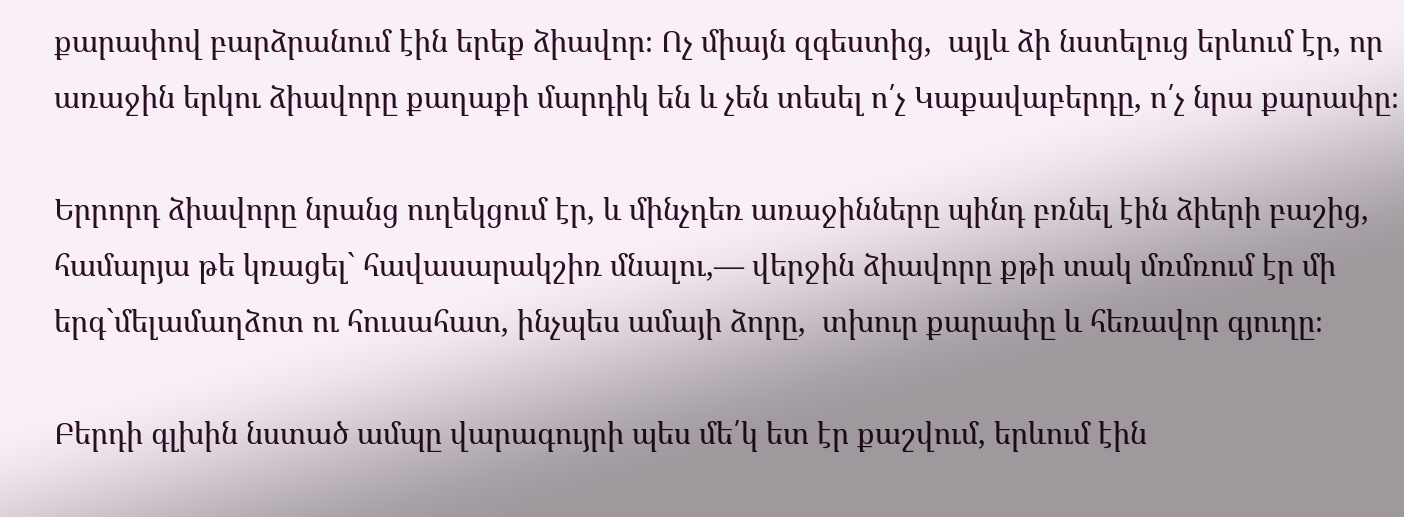քարափով բարձրանում էին երեք ձիավոր։ Ոչ միայն զգեստից,  այլև ձի նստելուց երևում էր, որ առաջին երկու ձիավորը քաղաքի մարդիկ են և չեն տեսել ո՛չ Կաքավաբերդը, ո՛չ նրա քարափը։

Երրորդ ձիավորը նրանց ուղեկցում էր, և մինչդեռ առաջինները պինդ բռնել էին ձիերի բաշից, համարյա թե կռացել` հավասարակշիռ մնալու,— վերջին ձիավորը քթի տակ մռմռում էր մի երգ`մելամաղձոտ ու հուսահատ, ինչպես ամայի ձորը,  տխուր քարափը և հեռավոր գյուղը։

Բերդի գլխին նստած ամպը վարագույրի պես մե՛կ ետ էր քաշվում, երևում էին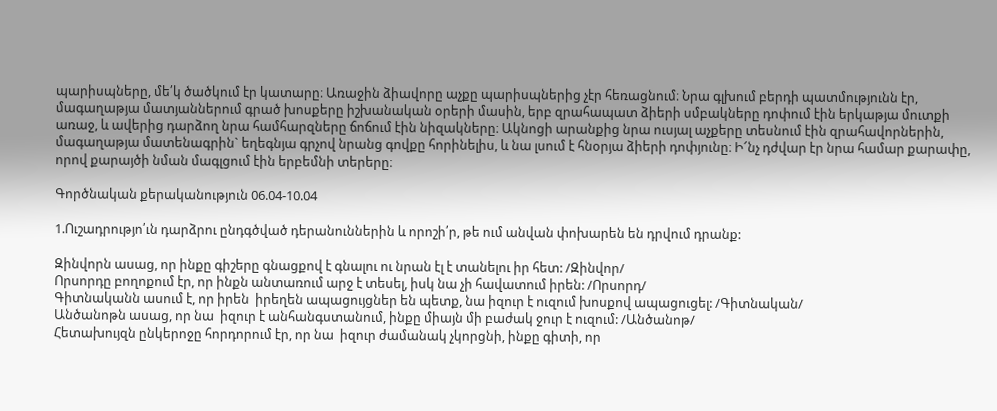պարիսպները, մե՛կ ծածկում էր կատարը։ Առաջին ձիավորը աչքը պարիսպներից չէր հեռացնում։ Նրա գլխում բերդի պատմությունն էր, մագաղաթյա մատյաններում գրած խոսքերը իշխանական օրերի մասին, երբ զրահապատ ձիերի սմբակները դոփում էին երկաթյա մուտքի առաջ, և ավերից դարձող նրա համհարզները ճոճում էին նիզակները։ Ակնոցի արանքից նրա ուսյալ աչքերը տեսնում էին զրահավորներին, մագաղաթյա մատենագրին` եղեգնյա գրչով նրանց գովքը հորինելիս, և նա լսում է հնօրյա ձիերի դոփյունը։ Ի՜նչ դժվար էր նրա համար քարափը, որով քարայծի նման մագլցում էին երբեմնի տերերը։

Գործնական քերականություն 06.04-10.04

1.Ուշադրությո՛ւն դարձրու ընդգծված դերանուններին և որոշի՛ր, թե ում անվան փոխարեն են դրվում դրանք:

Զինվորն ասաց, որ ինքը գիշերը գնացքով է գնալու ու նրան էլ է տանելու իր հետ: /Զինվոր/
Որսորդը բողոքում էր, որ ինքն անտառում արջ է տեսել, իսկ նա չի հավատում իրեն: /Որսորդ/
Գիտնականն ասում է, որ իրեն  իրեղեն ապացույցներ են պետք, նա իզուր է ուզում խոսքով ապացուցել: /Գիտնական/
Անծանոթն ասաց, որ նա  իզուր է անհանգստանում, ինքը միայն մի բաժակ ջուր է ուզում: /Անծանոթ/
Հետախույզն ընկերոջը հորդորում էր, որ նա  իզուր ժամանակ չկորցնի, ինքը գիտի, որ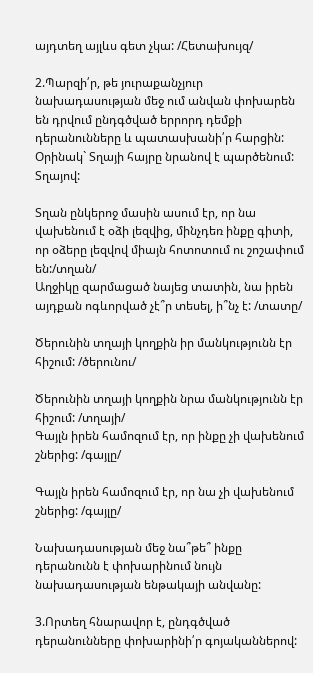այդտեղ այլևս գետ չկա: /Հետախույզ/

2.Պարզի՛ր, թե յուրաքանչյուր նախադասության մեջ ում անվան փոխարեն են դրվում ընդգծված երրորդ դեմքի դերանունները և պատասխանի՛ր հարցին:
Օրինակ` Տղայի հայրը նրանով է պարծենում: Տղայով:

Տղան ընկերոջ մասին ասում էր, որ նա վախենում է օձի լեզվից, մինչդեռ ինքը գիտի, որ օձերը լեզվով միայն հոտոտում ու շոշափում են:/տղան/
Աղջիկը զարմացած նայեց տատին, նա իրեն այդքան ոգևորված չէ՞ր տեսել, ի՞նչ է: /տատը/

Ծերունին տղայի կողքին իր մանկությունն էր հիշում: /ծերունու/

Ծերունին տղայի կողքին նրա մանկությունն էր հիշում: /տղայի/
Գայլն իրեն համոզում էր, որ ինքը չի վախենում շներից: /գայլը/

Գայլն իրեն համոզում էր, որ նա չի վախենում շներից: /գայլը/

Նախադասության մեջ նա՞թե՞ ինքը դերանունն է փոխարինում նույն նախադասության ենթակայի անվանը:

3.Որտեղ հնարավոր է, ընդգծված դերանունները փոխարինի՛ր գոյականներով: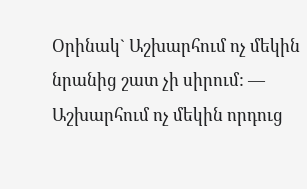Օրինակ` Աշխարհում ոչ մեկին նրանից շատ չի սիրում: — Աշխարհում ոչ մեկին որդուց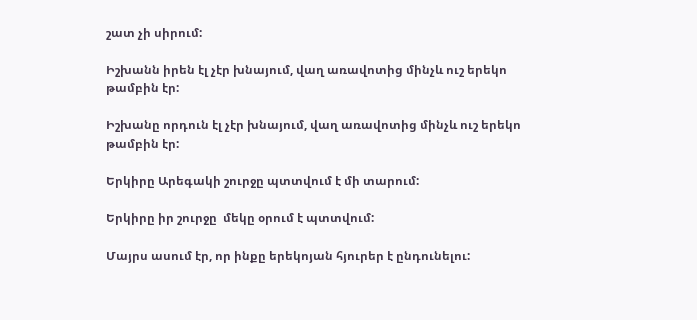շատ չի սիրում:

Իշխանն իրեն էլ չէր խնայում, վաղ առավոտից մինչև ուշ երեկո թամբին էր:

Իշխանը որդուն էլ չէր խնայում, վաղ առավոտից մինչև ուշ երեկո թամբին էր:

Երկիրը Արեգակի շուրջը պտտվում է մի տարում:

Երկիրը իր շուրջը  մեկը օրում է պտտվում:

Մայրս ասում էր, որ ինքը երեկոյան հյուրեր է ընդունելու: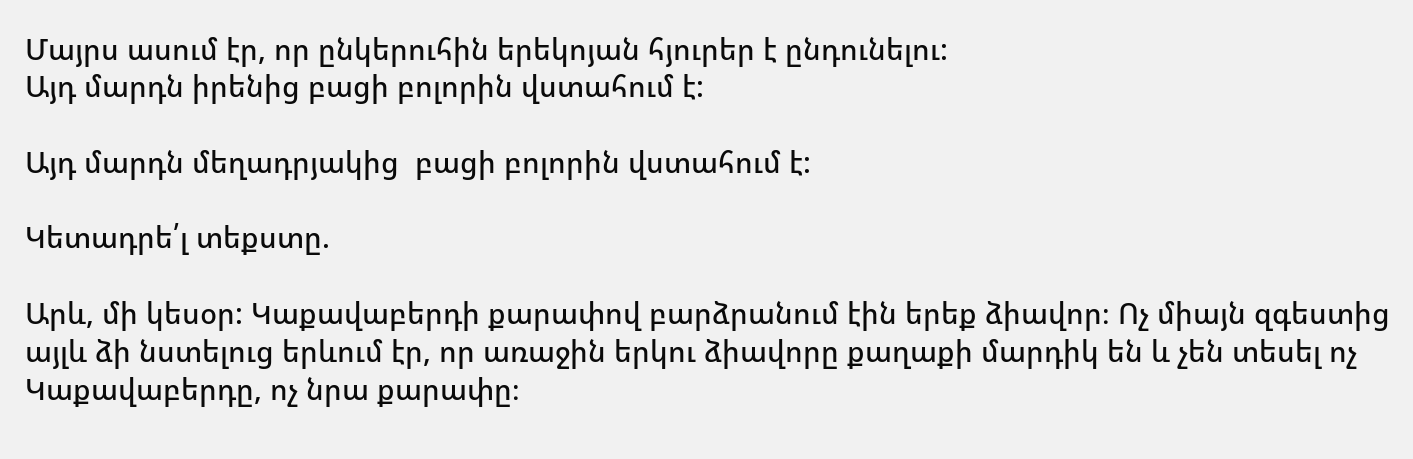Մայրս ասում էր, որ ընկերուհին երեկոյան հյուրեր է ընդունելու:
Այդ մարդն իրենից բացի բոլորին վստահում է:

Այդ մարդն մեղադրյակից  բացի բոլորին վստահում է:

Կետադրե՛լ տեքստը.

Արև, մի կեսօր: Կաքավաբերդի քարափով բարձրանում էին երեք ձիավոր։ Ոչ միայն զգեստից  այլև ձի նստելուց երևում էր, որ առաջին երկու ձիավորը քաղաքի մարդիկ են և չեն տեսել ոչ Կաքավաբերդը, ոչ նրա քարափը։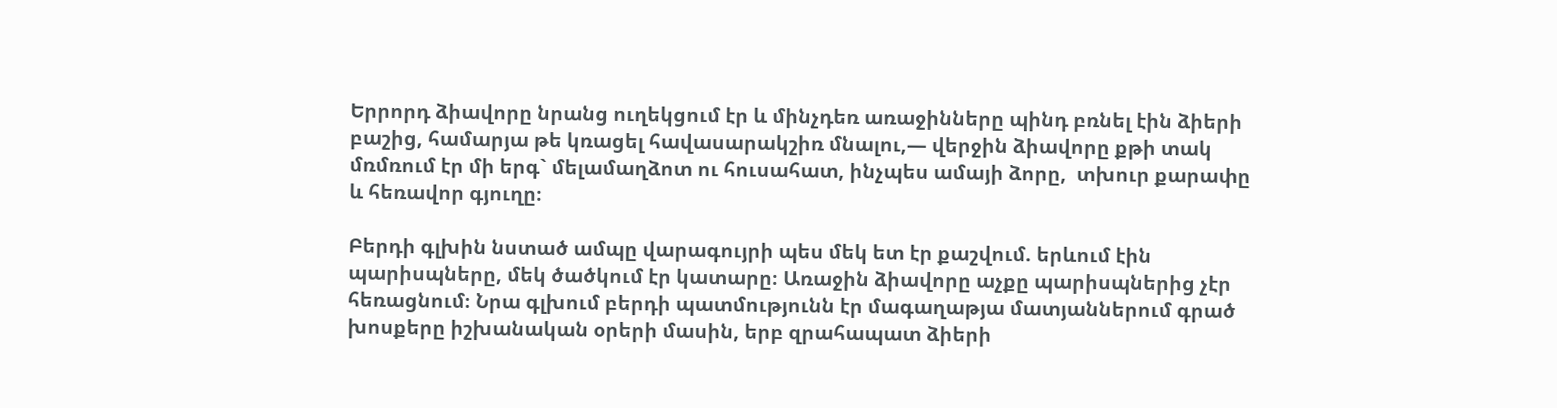Երրորդ ձիավորը նրանց ուղեկցում էր և մինչդեռ առաջինները պինդ բռնել էին ձիերի բաշից, համարյա թե կռացել հավասարակշիռ մնալու,— վերջին ձիավորը քթի տակ մռմռում էր մի երգ` մելամաղձոտ ու հուսահատ, ինչպես ամայի ձորը,  տխուր քարափը և հեռավոր գյուղը։

Բերդի գլխին նստած ամպը վարագույրի պես մեկ ետ էր քաշվում. երևում էին պարիսպները, մեկ ծածկում էր կատարը։ Առաջին ձիավորը աչքը պարիսպներից չէր հեռացնում։ Նրա գլխում բերդի պատմությունն էր մագաղաթյա մատյաններում գրած խոսքերը իշխանական օրերի մասին, երբ զրահապատ ձիերի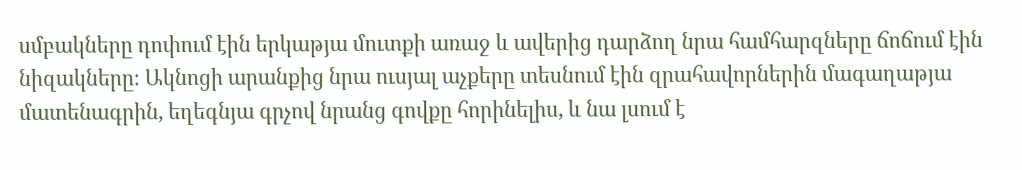սմբակները դոփում էին երկաթյա մուտքի առաջ և ավերից դարձող նրա համհարզները ճոճում էին նիզակները։ Ակնոցի արանքից նրա ուսյալ աչքերը տեսնում էին զրահավորներին մագաղաթյա մատենագրին, եղեգնյա գրչով նրանց գովքը հորինելիս, և նա լսում է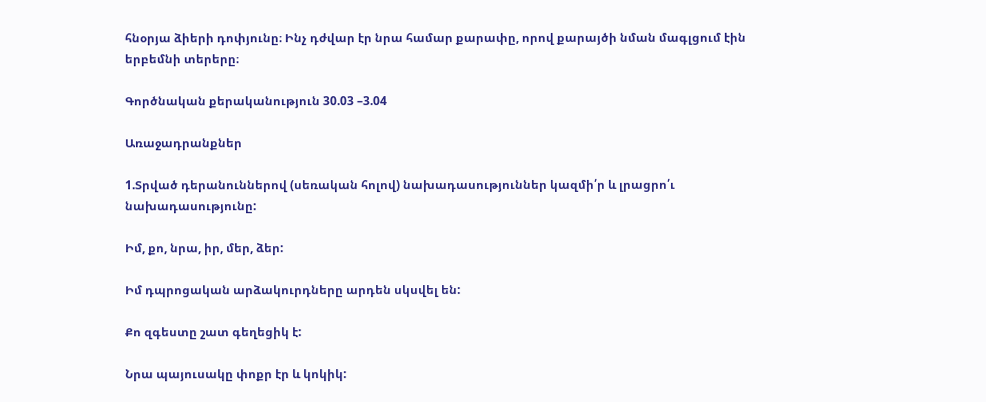հնօրյա ձիերի դոփյունը։ Ինչ դժվար էր նրա համար քարափը, որով քարայծի նման մագլցում էին երբեմնի տերերը։

Գործնական քերականություն 30.03 –3.04

Առաջադրանքներ

1.Տրված դերանուններով (սեռական հոլով) նախադասություններ կազմի՛ր և լրացրո՛ւ նախադասությունը:

Իմ, քո, նրա, իր, մեր, ձեր:

Իմ դպրոցական արձակուրդները արդեն սկսվել են:

Քո զգեստը շատ գեղեցիկ է:

Նրա պայուսակը փոքր էր և կոկիկ: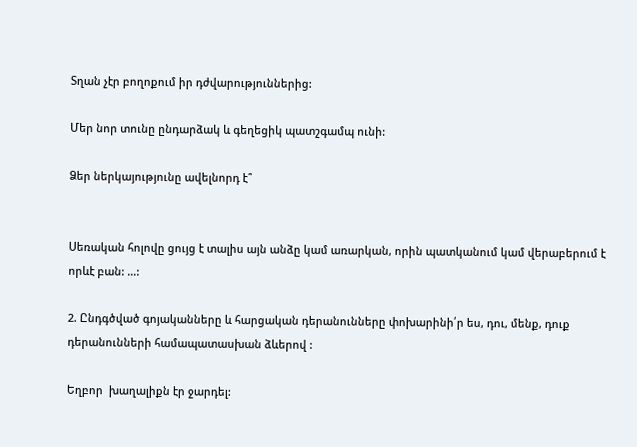Տղան չէր բողոքում իր դժվարություններից:

Մեր նոր տունը ընդարձակ և գեղեցիկ պատշգամպ ունի:

Ձեր ներկայությունը ավելնորդ է՞


Սեռական հոլովը ցույց է տալիս այն անձը կամ առարկան, որին պատկանում կամ վերաբերում է որևէ բան: …:

2. Ընդգծված գոյականները և հարցական դերանունները փոխարինի՛ր ես, դու, մենք, դուք դերանունների համապատասխան ձևերով :

Եղբոր  խաղալիքն էր ջարդել: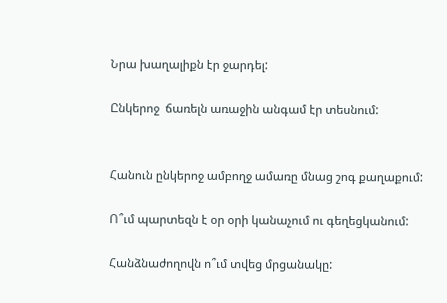Նրա խաղալիքն էր ջարդել:

Ընկերոջ  ճառելն առաջին անգամ էր տեսնում:


Հանուն ընկերոջ ամբողջ ամառը մնաց շոգ քաղաքում:

Ո՞ւմ պարտեզն է օր օրի կանաչում ու գեղեցկանում:

Հանձնաժողովն ո՞ւմ տվեց մրցանակը: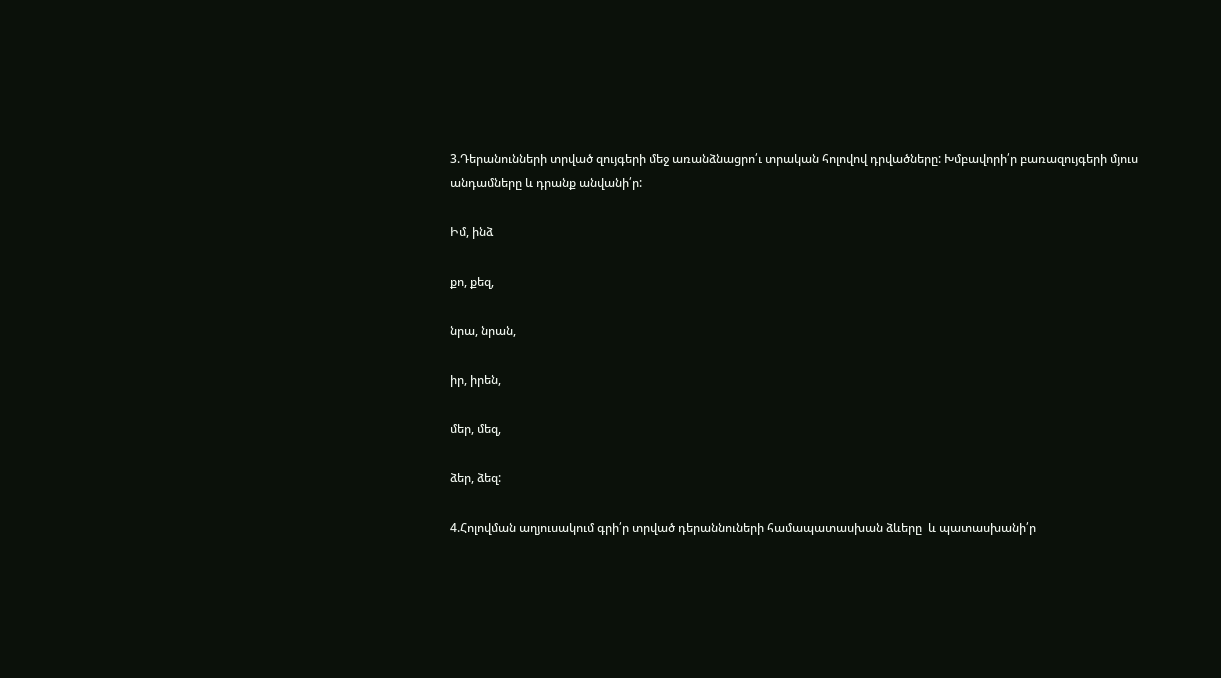3.Դերանունների տրված զույգերի մեջ առանձնացրո՛ւ տրական հոլովով դրվածները: Խմբավորի՛ր բառազույգերի մյուս անդամները և դրանք անվանի՛ր:

Իմ, ինձ

քո, քեզ,

նրա, նրան,

իր, իրեն,

մեր, մեզ,

ձեր, ձեզ:

4.Հոլովման աղյուսակում գրի՛ր տրված դերաննուների համապատասխան ձևերը  և պատասխանի՛ր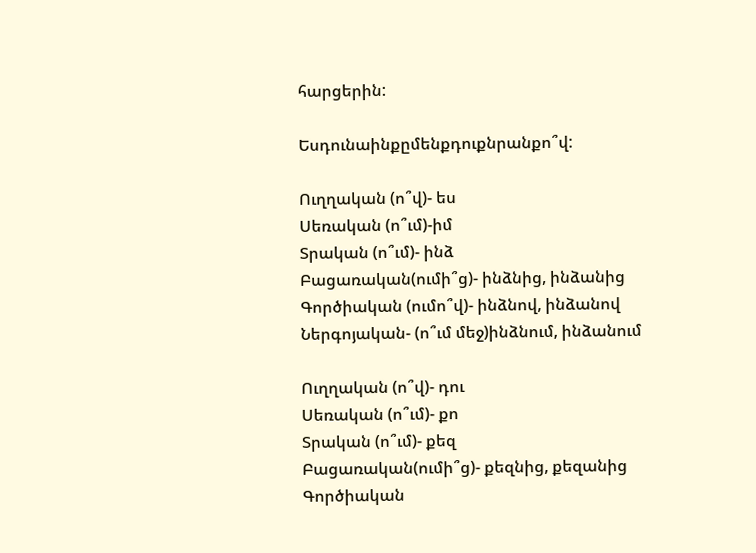հարցերին:

Եսդունաինքըմենքդուքնրանքո՞վ:

Ուղղական (ո՞վ)- ես
Սեռական (ո՞ւմ)-իմ
Տրական (ո՞ւմ)- ինձ
Բացառական(ումի՞ց)- ինձնից, ինձանից
Գործիական (ումո՞վ)- ինձնով, ինձանով
Ներգոյական- (ո՞ւմ մեջ)ինձնում, ինձանում

Ուղղական (ո՞վ)- դու
Սեռական (ո՞ւմ)- քո
Տրական (ո՞ւմ)- քեզ
Բացառական(ումի՞ց)- քեզնից, քեզանից
Գործիական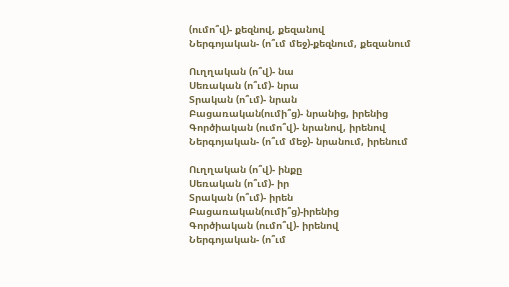(ումո՞վ)- քեզնով, քեզանով
Ներգոյական- (ո՞ւմ մեջ)-քեզնում, քեզանում

Ուղղական (ո՞վ)- նա
Սեռական (ո՞ւմ)- նրա
Տրական (ո՞ւմ)- նրան
Բացառական(ումի՞ց)- նրանից, իրենից
Գործիական (ումո՞վ)- նրանով, իրենով
Ներգոյական- (ո՞ւմ մեջ)- նրանում, իրենում

Ուղղական (ո՞վ)- ինքը
Սեռական (ո՞ւմ)- իր
Տրական (ո՞ւմ)- իրեն
Բացառական(ումի՞ց)-իրենից
Գործիական (ումո՞վ)- իրենով
Ներգոյական- (ո՞ւմ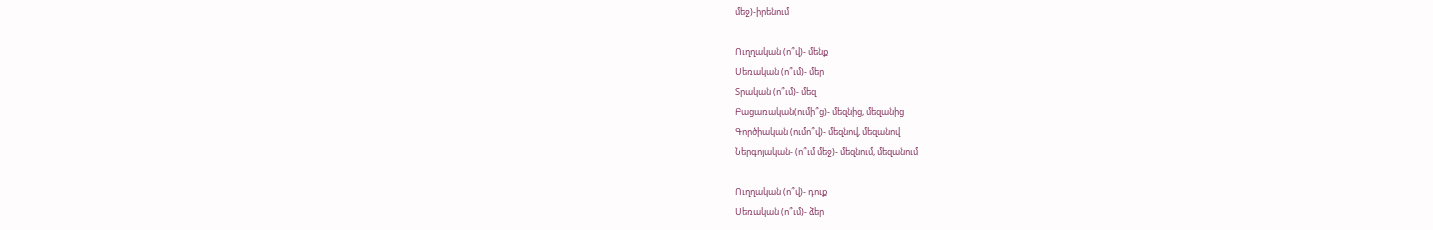մեջ)-իրենում

Ուղղական (ո՞վ)- մենք
Սեռական (ո՞ւմ)- մեր
Տրական (ո՞ւմ)- մեզ
Բացառական(ումի՞ց)- մեզնից, մեզանից
Գործիական (ումո՞վ)- մեզնով, մեզանով
Ներգոյական- (ո՞ւմ մեջ)- մեզնում, մեզանում

Ուղղական (ո՞վ)- դուք
Սեռական (ո՞ւմ)- ձեր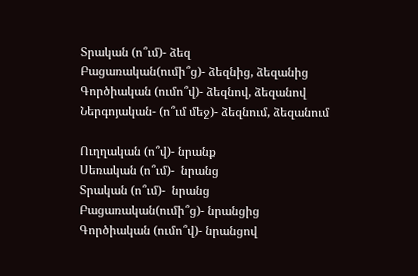Տրական (ո՞ւմ)- ձեզ
Բացառական(ումի՞ց)- ձեզնից, ձեզանից
Գործիական (ումո՞վ)- ձեզնով, ձեզանով
Ներգոյական- (ո՞ւմ մեջ)- ձեզնում, ձեզանում

Ուղղական (ո՞վ)- նրանք
Սեռական (ո՞ւմ)-  նրանց
Տրական (ո՞ւմ)-  նրանց
Բացառական(ումի՞ց)- նրանցից
Գործիական (ումո՞վ)- նրանցով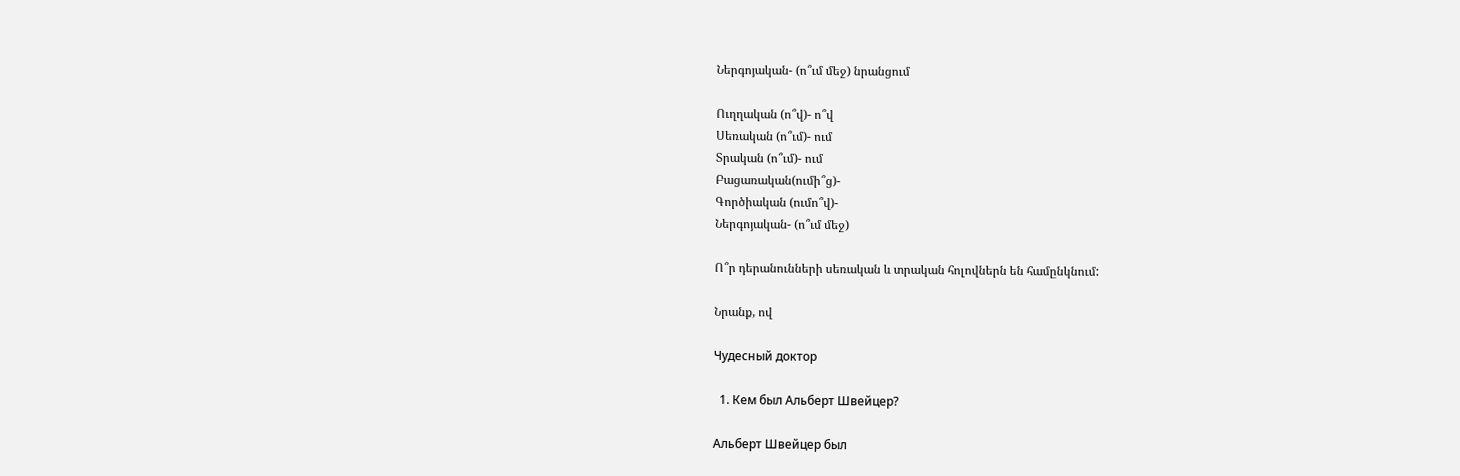Ներգոյական- (ո՞ւմ մեջ) նրանցում

Ուղղական (ո՞վ)- ո՞վ
Սեռական (ո՞ւմ)- ում
Տրական (ո՞ւմ)- ում
Բացառական(ումի՞ց)-
Գործիական (ումո՞վ)-
Ներգոյական- (ո՞ւմ մեջ)

Ո՞ր դերանունների սեռական և տրական հոլովներն են համընկնում:

Նրանք, ով

Чудесный доктор

  1. Кем был Альберт Швейцер?

Альберт Швейцер был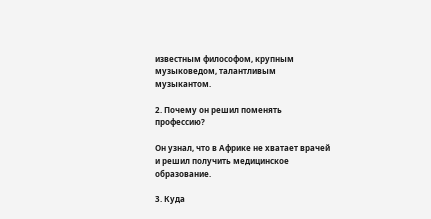известным философом, крупным музыковедом, талантливым музыкантом.

2. Почему он решил поменять профессию?

Он узнал, что в Африке не хватает врачей и решил получить медицинское образование.

3. Куда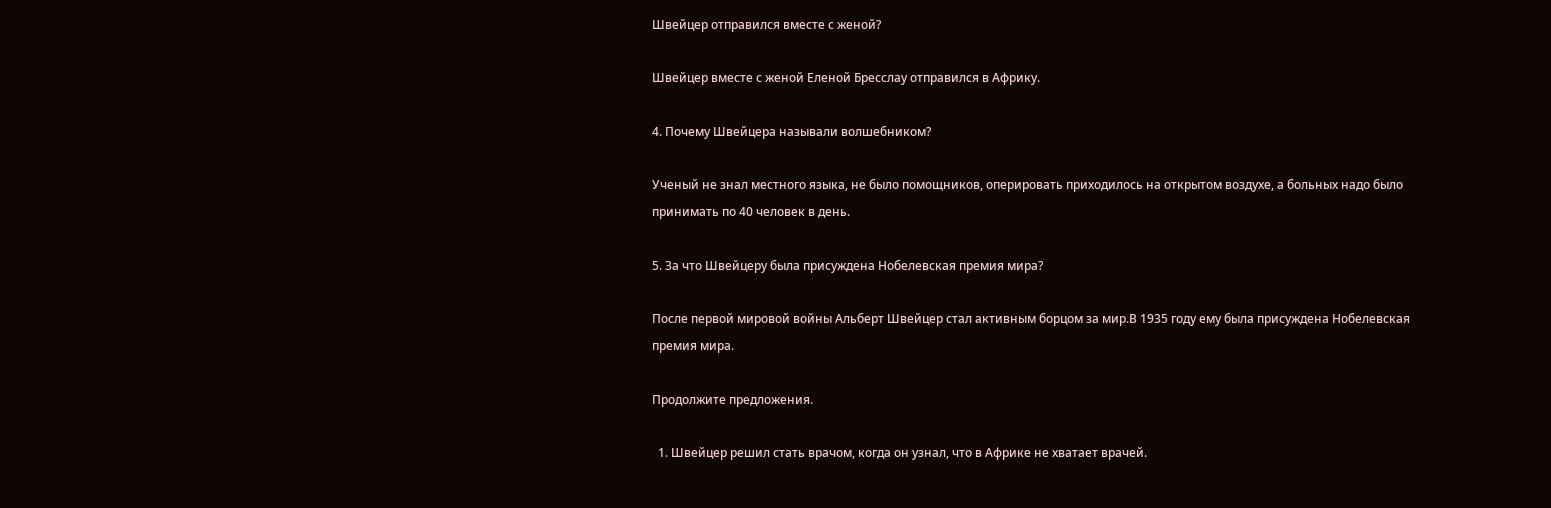Швейцер отправился вместе с женой?

Швейцер вместе с женой Еленой Бресслау отправился в Африку.

4. Почему Швейцера называли волшебником?

Ученый не знал местного языка, не было помощников, оперировать приходилось на открытом воздухе, а больных надо было принимать по 40 человек в день.

5. За что Швейцеру была присуждена Нобелевская премия мира?

После первой мировой войны Альберт Швейцер стал активным борцом за мир.В 1935 году ему была присуждена Нобелевская премия мира.

Продолжите предложения.

  1. Швейцер решил стать врачом, когда он узнал, что в Африке не хватает врачей.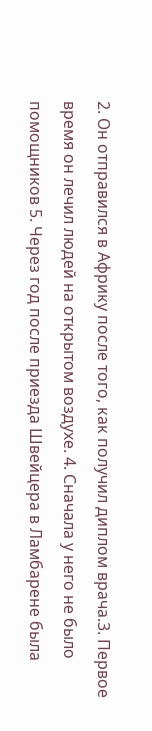2. Он отправился в Африку после того, как получил диплом врача.3. Первое время он лечил людей на открытом воздухе. 4. Сначала у него не было помощников 5. Через год после приезда Швейцера в Ламбарене была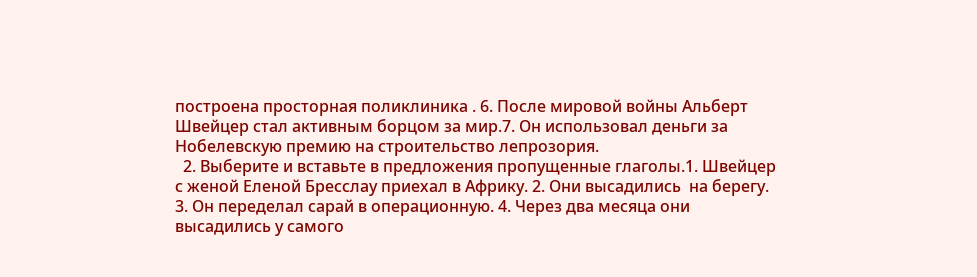построена просторная поликлиника . 6. После мировой войны Альберт Швейцер стал активным борцом за мир.7. Он использовал деньги за Нобелевскую премию на строительство лепрозория.
  2. Выберите и вставьте в предложения пропущенные глаголы.1. Швейцер  с женой Еленой Бресслау приехал в Африку. 2. Они высадились  на берегу. 3. Он переделал сарай в операционную. 4. Через два месяца они высадились у самого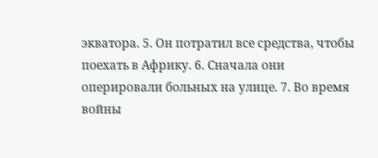экватора. 5. Он потратил все средства, чтобы поехать в Африку. 6. Сначала они оперировали больных на улице. 7. Во время войны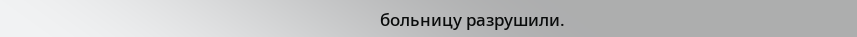больницу разрушили.